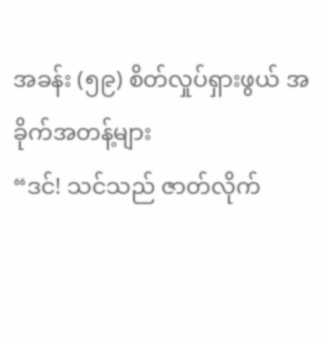အခန်း (၅၉) စိတ်လှုပ်ရှားဖွယ် အခိုက်အတန့်များ
“ဒင်! သင်သည် ဇာတ်လိုက်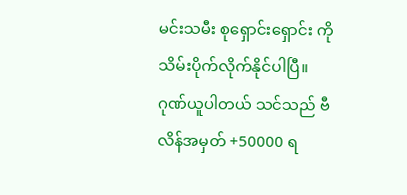မင်းသမီး စုရှောင်းရှောင်း ကို သိမ်းပိုက်လိုက်နိုင်ပါပြီ။ ဂုဏ်ယူပါတယ် သင်သည် ဗီလိန်အမှတ် +50000 ရ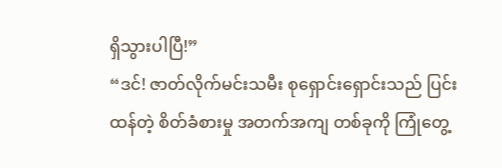ရှိသွားပါပြီ!”
“ဒင်! ဇာတ်လိုက်မင်းသမီး စုရှောင်းရှောင်းသည် ပြင်းထန်တဲ့ စိတ်ခံစားမှု အတက်အကျ တစ်ခုကို ကြုံတွေ့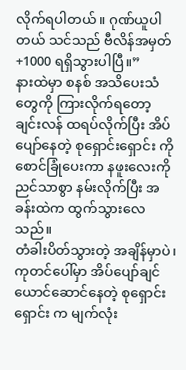လိုက်ရပါတယ်။ ဂုဏ်ယူပါတယ် သင်သည် ဗီလိန်အမှတ် +1000 ရရှိသွားပါပြီ။”
နားထဲမှာ စနစ် အသိပေးသံတွေကို ကြားလိုက်ရတော့ ချင်းလန် ထရပ်လိုက်ပြီး အိပ်ပျော်နေတဲ့ စုရှောင်းရှောင်း ကို စောင်ခြုံပေးကာ နဖူးလေးကို ညင်သာစွာ နမ်းလိုက်ပြီး အခန်းထဲက ထွက်သွားလေသည်။
တံခါးပိတ်သွားတဲ့ အချိန်မှာပဲ၊ ကုတင်ပေါ်မှာ အိပ်ပျော်ချင်ယောင်ဆောင်နေတဲ့ စုရှောင်းရှောင်း က မျက်လုံး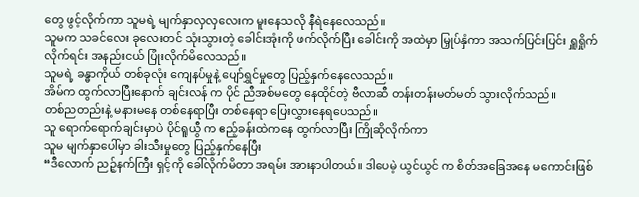တွေ ဖွင့်လိုက်ကာ သူမရဲ့ မျက်နှာလှလှလေးက မူးနေသလို နီရဲနေလေသည်။
သူမက သခင်လေး ခုလေးတင် သုံးသွားတဲ့ ခေါင်းအုံးကို ဖက်လိုက်ပြီး ခေါင်းကို အထဲမှာ မြှုပ်နှံကာ အသက်ပြင်းပြင်း ရှူရှိုက်လိုက်ရင်း အနည်းငယ် ပြုံးလိုက်မိလေသည်။
သူမရဲ့ ခန္ဓာကိုယ် တစ်ခုလုံး ကျေနပ်မှုနဲ့ ပျော်ရွှင်မှုတွေ ပြည့်နှက်နေလေသည်။
အိမ်က ထွက်လာပြီးနောက် ချင်းလန် က ပိုင် ညီအစ်မတွေ နေထိုင်တဲ့ ဗီလာဆီ တန်းတန်းမတ်မတ် သွားလိုက်သည်။
တစ်ညတည်းနဲ့ မနားမနေ တစ်နေရာပြီး တစ်နေရာ ပြေးလွှားနေရပေသည်။
သူ ရောက်ရောက်ချင်းမှာပဲ ပိုင်ရူယွီ က ဧည့်ခန်းထဲကနေ ထွက်လာပြီး ကြိုဆိုလိုက်ကာ
သူမ မျက်နှာပေါ်မှာ ခါးသီးမှုတွေ ပြည့်နှက်နေပြီး
“ဒီလောက် ညဉ့်နက်ကြီး ရှင့်ကို ခေါ်လိုက်မိတာ အရမ်း အားနာပါတယ်။ ဒါပေမဲ့ ယွင်ယွင် က စိတ်အခြေအနေ မကောင်းဖြစ်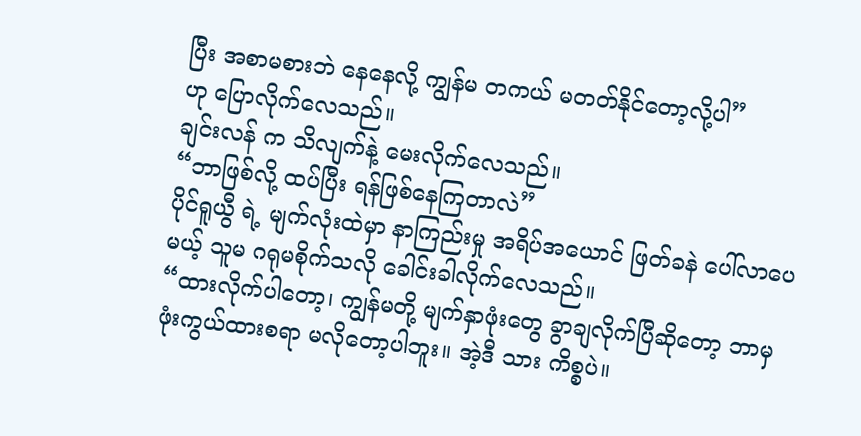ပြီး အစာမစားဘဲ နေနေလို့ ကျွန်မ တကယ် မတတ်နိုင်တော့လို့ပါ”
ဟု ပြောလိုက်လေသည်။
ချင်းလန် က သိလျက်နဲ့ မေးလိုက်လေသည်။
“ဘာဖြစ်လို့ ထပ်ပြီး ရန်ဖြစ်နေကြတာလဲ”
ပိုင်ရူယွီ ရဲ့ မျက်လုံးထဲမှာ နာကြည်းမှု အရိပ်အယောင် ဖြတ်ခနဲ ပေါ်လာပေမယ့် သူမ ဂရုမစိုက်သလို ခေါင်းခါလိုက်လေသည်။
“ထားလိုက်ပါတော့၊ ကျွန်မတို့ မျက်နှာဖုံးတွေ ခွာချလိုက်ပြီဆိုတော့ ဘာမှ ဖုံးကွယ်ထားစရာ မလိုတော့ပါဘူး။ အဲ့ဒီ သား ကိစ္စပဲ။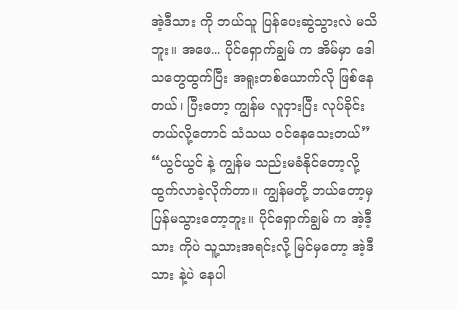အဲ့ဒီသား ကို ဘယ်သူ ပြန်ပေးဆွဲသွားလဲ မသိဘူး။ အဖေ... ပိုင်ရှောက်ချွမ် က အိမ်မှာ ဒေါသတွေထွက်ပြီး အရူးတစ်ယောက်လို ဖြစ်နေတယ်၊ ပြီးတော့ ကျွန်မ လူငှားပြီး လုပ်ခိုင်းတယ်လို့တောင် သံသယ ဝင်နေသေးတယ်”
“ယွင်ယွင် နဲ့ ကျွန်မ သည်းမခံနိုင်တော့လို့ ထွက်လာခဲ့လိုက်တာ။ ကျွန်မတို့ ဘယ်တော့မှ ပြန်မသွားတော့ဘူး။ ပိုင်ရှောက်ချွမ် က အဲ့ဒီ့သား ကိုပဲ သူ့သားအရင်းလို့ မြင်မှတော့ အဲ့ဒီသား နဲ့ပဲ နေပါ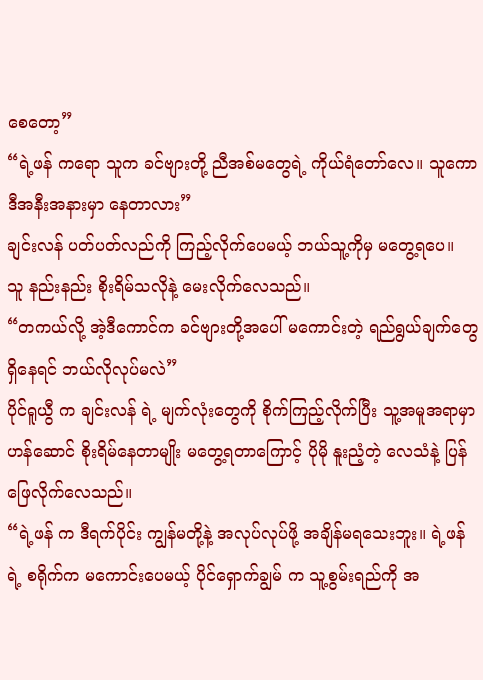စေတော့”
“ရဲ့ဖန် ကရော သူက ခင်ဗျားတို့ ညီအစ်မတွေရဲ့ ကိုယ်ရံတော်လေ။ သူကော ဒီအနီးအနားမှာ နေတာလား”
ချင်းလန် ပတ်ပတ်လည်ကို ကြည့်လိုက်ပေမယ့် ဘယ်သူ့ကိုမှ မတွေ့ရပေ။
သူ နည်းနည်း စိုးရိမ်သလိုနဲ့ မေးလိုက်လေသည်။
“တကယ်လို့ အဲ့ဒီကောင်က ခင်ဗျားတို့အပေါ် မကောင်းတဲ့ ရည်ရွယ်ချက်တွေ ရှိနေရင် ဘယ်လိုလုပ်မလဲ”
ပိုင်ရူယွီ က ချင်းလန် ရဲ့ မျက်လုံးတွေကို စိုက်ကြည့်လိုက်ပြီး သူ့အမူအရာမှာ ဟန်ဆောင် စိုးရိမ်နေတာမျိုး မတွေ့ရတာကြောင့် ပိုမို နူးညံ့တဲ့ လေသံနဲ့ ပြန်ဖြေလိုက်လေသည်။
“ရဲ့ဖန် က ဒီရက်ပိုင်း ကျွန်မတို့နဲ့ အလုပ်လုပ်ဖို့ အချိန်မရသေးဘူး။ ရဲ့ဖန် ရဲ့ စရိုက်က မကောင်းပေမယ့် ပိုင်ရှောက်ချွမ် က သူ့စွမ်းရည်ကို အ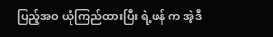ပြည့်အဝ ယုံကြည်ထားပြီး ရဲ့ဖန် က အဲ့ဒီ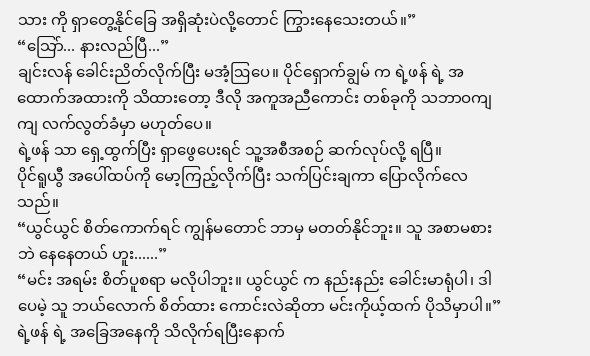သား ကို ရှာတွေ့နိုင်ခြေ အရှိဆုံးပဲလို့တောင် ကြွားနေသေးတယ်။”
“သြော်... နားလည်ပြီ...”
ချင်းလန် ခေါင်းညိတ်လိုက်ပြီး မအံ့ဩပေ။ ပိုင်ရှောက်ချွမ် က ရဲ့ဖန် ရဲ့ အထောက်အထားကို သိထားတော့ ဒီလို အကူအညီကောင်း တစ်ခုကို သဘာဝကျကျ လက်လွတ်ခံမှာ မဟုတ်ပေ။
ရဲ့ဖန် သာ ရှေ့ထွက်ပြီး ရှာဖွေပေးရင် သူ့အစီအစဉ် ဆက်လုပ်လို့ ရပြီ။
ပိုင်ရူယွီ အပေါ်ထပ်ကို မော့ကြည့်လိုက်ပြီး သက်ပြင်းချကာ ပြောလိုက်လေသည်။
“ယွင်ယွင် စိတ်ကောက်ရင် ကျွန်မတောင် ဘာမှ မတတ်နိုင်ဘူး။ သူ အစာမစားဘဲ နေနေတယ် ဟူး......”
“မင်း အရမ်း စိတ်ပူစရာ မလိုပါဘူး။ ယွင်ယွင် က နည်းနည်း ခေါင်းမာရုံပါ၊ ဒါပေမဲ့ သူ ဘယ်လောက် စိတ်ထား ကောင်းလဲဆိုတာ မင်းကိုယ့်ထက် ပိုသိမှာပါ။”
ရဲ့ဖန် ရဲ့ အခြေအနေကို သိလိုက်ရပြီးနောက်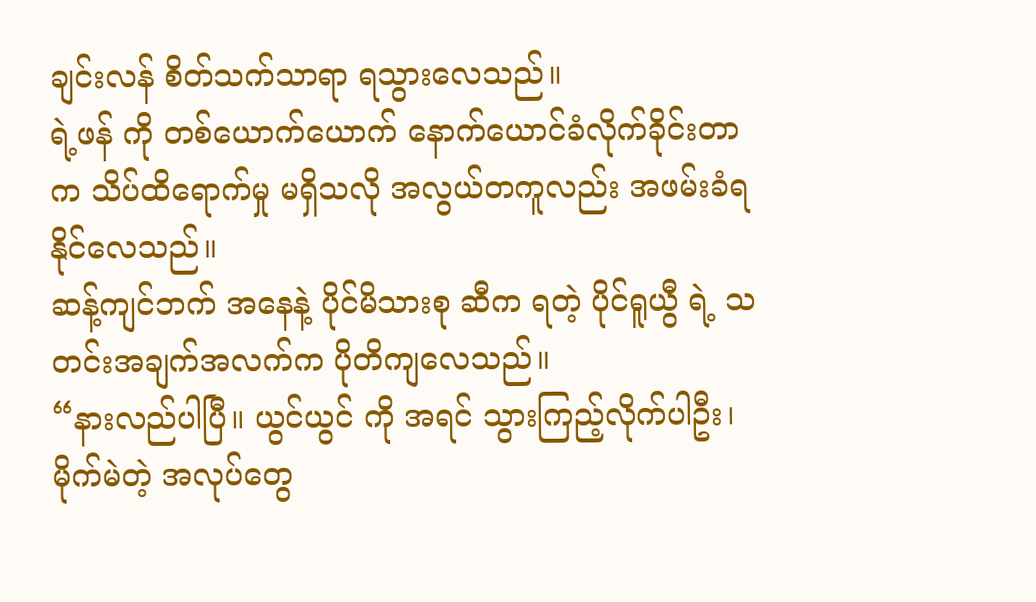ချင်းလန် စိတ်သက်သာရာ ရသွားလေသည်။
ရဲ့ဖန် ကို တစ်ယောက်ယောက် နောက်ယောင်ခံလိုက်ခိုင်းတာက သိပ်ထိရောက်မှု မရှိသလို အလွယ်တကူလည်း အဖမ်းခံရနိုင်လေသည်။
ဆန့်ကျင်ဘက် အနေနဲ့ ပိုင်မိသားစု ဆီက ရတဲ့ ပိုင်ရူယွီ ရဲ့ သတင်းအချက်အလက်က ပိုတိကျလေသည်။
“နားလည်ပါပြီ။ ယွင်ယွင် ကို အရင် သွားကြည့်လိုက်ပါဦး၊ မိုက်မဲတဲ့ အလုပ်တွေ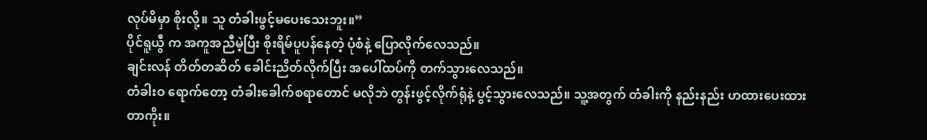လုပ်မိမှာ စိုးလို့။ သူ တံခါးဖွင့်မပေးသေးဘူး။”
ပိုင်ရူယွီ က အကူအညီမဲ့ပြီး စိုးရိမ်ပူပန်နေတဲ့ ပုံစံနဲ့ ပြောလိုက်လေသည်။
ချင်းလန် တိတ်တဆိတ် ခေါင်းညိတ်လိုက်ပြီး အပေါ်ထပ်ကို တက်သွားလေသည်။
တံခါးဝ ရောက်တော့ တံခါးခေါက်စရာတောင် မလိုဘဲ တွန်းဖွင့်လိုက်ရုံနဲ့ ပွင့်သွားလေသည်။ သူ့အတွက် တံခါးကို နည်းနည်း ဟထားပေးထားတာကိုး။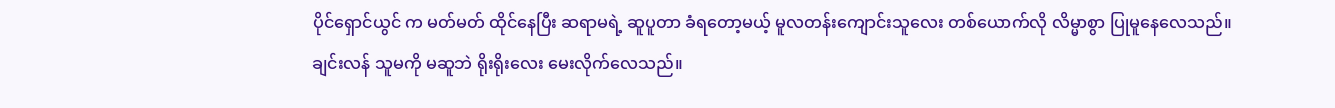ပိုင်ရှောင်ယွင် က မတ်မတ် ထိုင်နေပြီး ဆရာမရဲ့ ဆူပူတာ ခံရတော့မယ့် မူလတန်းကျောင်းသူလေး တစ်ယောက်လို လိမ္မာစွာ ပြုမူနေလေသည်။
ချင်းလန် သူမကို မဆူဘဲ ရိုးရိုးလေး မေးလိုက်လေသည်။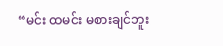“မင်း ထမင်း မစားချင်ဘူး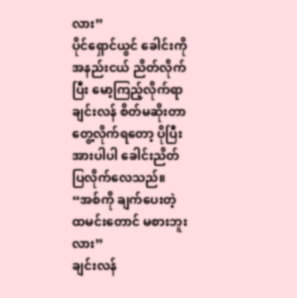လား”
ပိုင်ရှောင်ယွင် ခေါင်းကို အနည်းငယ် ညိတ်လိုက်ပြီး မော့ကြည့်လိုက်ရာ ချင်းလန် စိတ်မဆိုးတာ တွေ့လိုက်ရတော့ ပိုပြီး အားပါပါ ခေါင်းညိတ်ပြလိုက်လေသည်။
“အစ်ကို ချက်ပေးတဲ့ ထမင်းတောင် မစားဘူးလား”
ချင်းလန်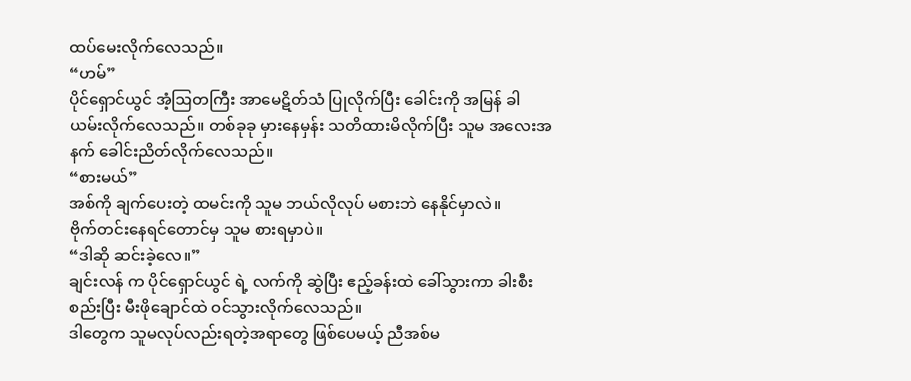ထပ်မေးလိုက်လေသည်။
“ဟမ်”
ပိုင်ရှောင်ယွင် အံ့ဩတကြီး အာမေဋိတ်သံ ပြုလိုက်ပြီး ခေါင်းကို အမြန် ခါယမ်းလိုက်လေသည်။ တစ်ခုခု မှားနေမှန်း သတိထားမိလိုက်ပြီး သူမ အလေးအနက် ခေါင်းညိတ်လိုက်လေသည်။
“စားမယ်”
အစ်ကို ချက်ပေးတဲ့ ထမင်းကို သူမ ဘယ်လိုလုပ် မစားဘဲ နေနိုင်မှာလဲ။
ဗိုက်တင်းနေရင်တောင်မှ သူမ စားရမှာပဲ။
“ဒါဆို ဆင်းခဲ့လေ။”
ချင်းလန် က ပိုင်ရှောင်ယွင် ရဲ့ လက်ကို ဆွဲပြီး ဧည့်ခန်းထဲ ခေါ်သွားကာ ခါးစီးစည်းပြီး မီးဖိုချောင်ထဲ ဝင်သွားလိုက်လေသည်။
ဒါတွေက သူမလုပ်လည်းရတဲ့အရာတွေ ဖြစ်ပေမယ့် ညီအစ်မ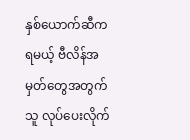နှစ်ယောက်ဆီက ရမယ့် ဗီလိန်အမှတ်တွေအတွက် သူ လုပ်ပေးလိုက်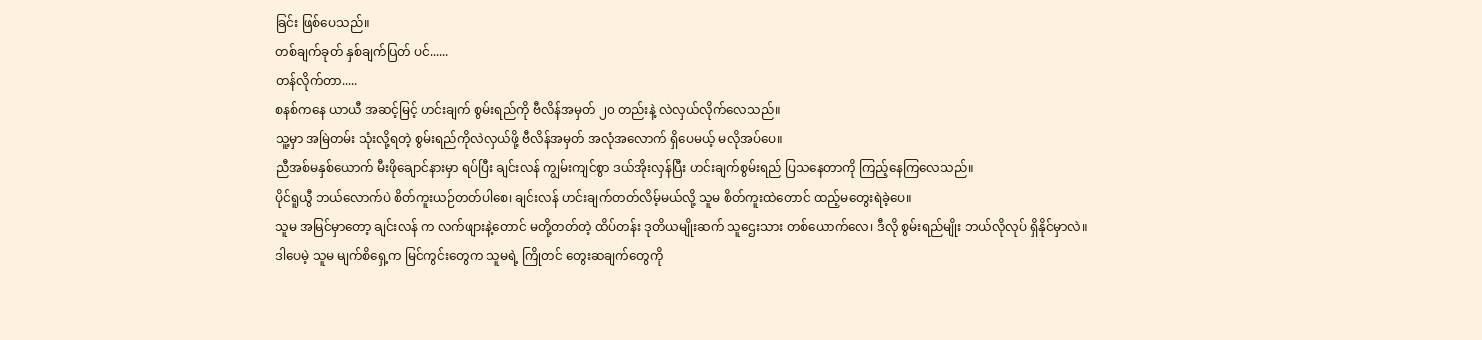ခြင်း ဖြစ်ပေသည်။
တစ်ချက်ခုတ် နှစ်ချက်ပြတ် ပင်......
တန်လိုက်တာ.....
စနစ်ကနေ ယာယီ အဆင့်မြင့် ဟင်းချက် စွမ်းရည်ကို ဗီလိန်အမှတ် ၂၀ တည်းနဲ့ လဲလှယ်လိုက်လေသည်။
သူ့မှာ အမြဲတမ်း သုံးလို့ရတဲ့ စွမ်းရည်ကိုလဲလှယ်ဖို့ ဗီလိန်အမှတ် အလုံအလောက် ရှိပေမယ့် မလိုအပ်ပေ။
ညီအစ်မနှစ်ယောက် မီးဖိုချောင်နားမှာ ရပ်ပြီး ချင်းလန် ကျွမ်းကျင်စွာ ဒယ်အိုးလှန်ပြီး ဟင်းချက်စွမ်းရည် ပြသနေတာကို ကြည့်နေကြလေသည်။
ပိုင်ရူယွီ ဘယ်လောက်ပဲ စိတ်ကူးယဉ်တတ်ပါစေ၊ ချင်းလန် ဟင်းချက်တတ်လိမ့်မယ်လို့ သူမ စိတ်ကူးထဲတောင် ထည့်မတွေးရဲခဲ့ပေ။
သူမ အမြင်မှာတော့ ချင်းလန် က လက်ဖျားနဲ့တောင် မတို့တတ်တဲ့ ထိပ်တန်း ဒုတိယမျိုးဆက် သူဌေးသား တစ်ယောက်လေ၊ ဒီလို စွမ်းရည်မျိုး ဘယ်လိုလုပ် ရှိနိုင်မှာလဲ။
ဒါပေမဲ့ သူမ မျက်စိရှေ့က မြင်ကွင်းတွေက သူမရဲ့ ကြိုတင် တွေးဆချက်တွေကို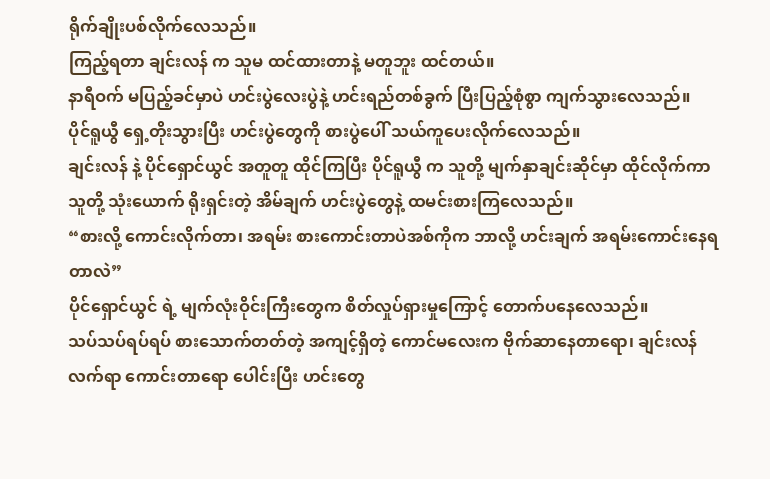ရိုက်ချိုးပစ်လိုက်လေသည်။
ကြည့်ရတာ ချင်းလန် က သူမ ထင်ထားတာနဲ့ မတူဘူး ထင်တယ်။
နာရီဝက် မပြည့်ခင်မှာပဲ ဟင်းပွဲလေးပွဲနဲ့ ဟင်းရည်တစ်ခွက် ပြီးပြည့်စုံစွာ ကျက်သွားလေသည်။
ပိုင်ရူယွီ ရှေ့တိုးသွားပြီး ဟင်းပွဲတွေကို စားပွဲပေါ် သယ်ကူပေးလိုက်လေသည်။
ချင်းလန် နဲ့ ပိုင်ရှောင်ယွင် အတူတူ ထိုင်ကြပြီး ပိုင်ရူယွီ က သူတို့ မျက်နှာချင်းဆိုင်မှာ ထိုင်လိုက်ကာ
သူတို့ သုံးယောက် ရိုးရှင်းတဲ့ အိမ်ချက် ဟင်းပွဲတွေနဲ့ ထမင်းစားကြလေသည်။
“စားလို့ ကောင်းလိုက်တာ၊ အရမ်း စားကောင်းတာပဲအစ်ကိုက ဘာလို့ ဟင်းချက် အရမ်းကောင်းနေရတာလဲ”
ပိုင်ရှောင်ယွင် ရဲ့ မျက်လုံးဝိုင်းကြီးတွေက စိတ်လှုပ်ရှားမှုကြောင့် တောက်ပနေလေသည်။
သပ်သပ်ရပ်ရပ် စားသောက်တတ်တဲ့ အကျင့်ရှိတဲ့ ကောင်မလေးက ဗိုက်ဆာနေတာရော၊ ချင်းလန် လက်ရာ ကောင်းတာရော ပေါင်းပြီး ဟင်းတွေ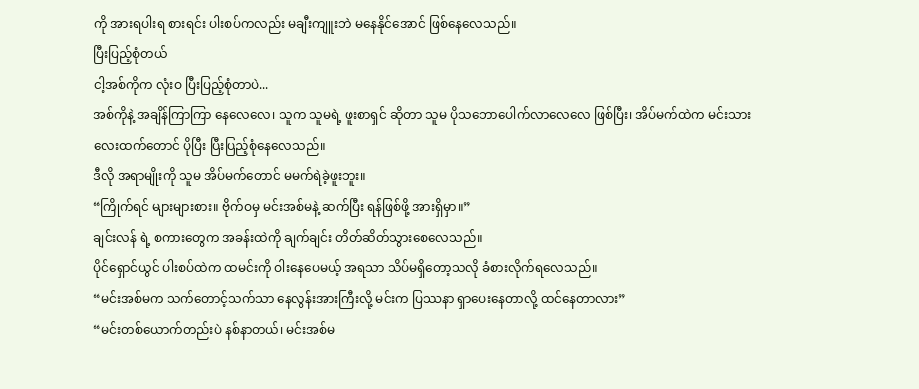ကို အားရပါးရ စားရင်း ပါးစပ်ကလည်း မချီးကျူးဘဲ မနေနိုင်အောင် ဖြစ်နေလေသည်။
ပြီးပြည့်စုံတယ်
ငါ့အစ်ကိုက လုံးဝ ပြီးပြည့်စုံတာပဲ...
အစ်ကိုနဲ့ အချိန်ကြာကြာ နေလေလေ၊ သူက သူမရဲ့ ဖူးစာရှင် ဆိုတာ သူမ ပိုသဘောပေါက်လာလေလေ ဖြစ်ပြီး၊ အိပ်မက်ထဲက မင်းသားလေးထက်တောင် ပိုပြီး ပြီးပြည့်စုံနေလေသည်။
ဒီလို အရာမျိုးကို သူမ အိပ်မက်တောင် မမက်ရဲခဲ့ဖူးဘူး။
“ကြိုက်ရင် များများစား။ ဗိုက်ဝမှ မင်းအစ်မနဲ့ ဆက်ပြီး ရန်ဖြစ်ဖို့ အားရှိမှာ။”
ချင်းလန် ရဲ့ စကားတွေက အခန်းထဲကို ချက်ချင်း တိတ်ဆိတ်သွားစေလေသည်။
ပိုင်ရှောင်ယွင် ပါးစပ်ထဲက ထမင်းကို ဝါးနေပေမယ့် အရသာ သိပ်မရှိတော့သလို ခံစားလိုက်ရလေသည်။
“မင်းအစ်မက သက်တောင့်သက်သာ နေလွန်းအားကြီးလို့ မင်းက ပြဿနာ ရှာပေးနေတာလို့ ထင်နေတာလား”
“မင်းတစ်ယောက်တည်းပဲ နစ်နာတယ်၊ မင်းအစ်မ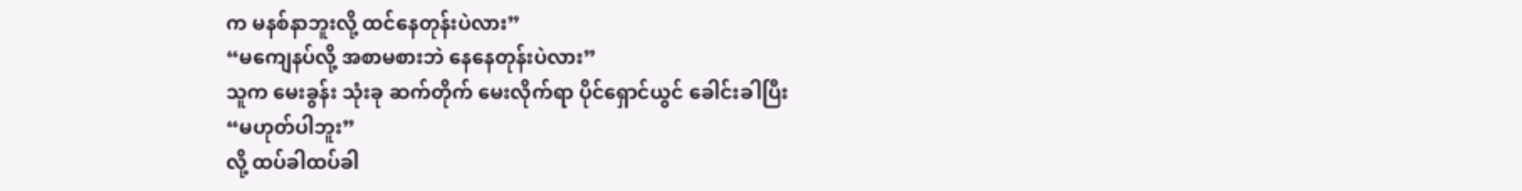က မနစ်နာဘူးလို့ ထင်နေတုန်းပဲလား”
“မကျေနပ်လို့ အစာမစားဘဲ နေနေတုန်းပဲလား”
သူက မေးခွန်း သုံးခု ဆက်တိုက် မေးလိုက်ရာ ပိုင်ရှောင်ယွင် ခေါင်းခါပြီး
“မဟုတ်ပါဘူး”
လို့ ထပ်ခါထပ်ခါ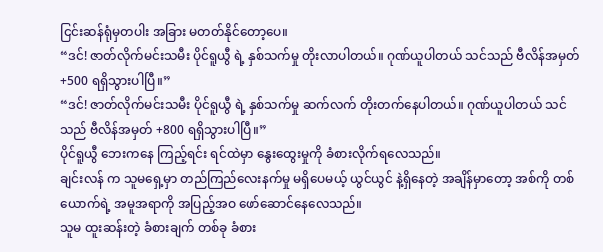ငြင်းဆန်ရုံမှတပါး အခြား မတတ်နိုင်တော့ပေ။
“ဒင်! ဇာတ်လိုက်မင်းသမီး ပိုင်ရူယွီ ရဲ့ နှစ်သက်မှု တိုးလာပါတယ်။ ဂုဏ်ယူပါတယ် သင်သည် ဗီလိန်အမှတ် +500 ရရှိသွားပါပြီ။”
“ဒင်! ဇာတ်လိုက်မင်းသမီး ပိုင်ရူယွီ ရဲ့ နှစ်သက်မှု ဆက်လက် တိုးတက်နေပါတယ်။ ဂုဏ်ယူပါတယ် သင်သည် ဗီလိန်အမှတ် +800 ရရှိသွားပါပြီ။”
ပိုင်ရူယွီ ဘေးကနေ ကြည့်ရင်း ရင်ထဲမှာ နွေးထွေးမှုကို ခံစားလိုက်ရလေသည်။
ချင်းလန် က သူမရှေ့မှာ တည်ကြည်လေးနက်မှု မရှိပေမယ့် ယွင်ယွင် နဲ့ရှိနေတဲ့ အချိန်မှာတော့ အစ်ကို တစ်ယောက်ရဲ့ အမူအရာကို အပြည့်အဝ ဖော်ဆောင်နေလေသည်။
သူမ ထူးဆန်းတဲ့ ခံစားချက် တစ်ခု ခံစား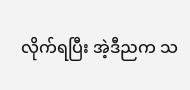လိုက်ရပြီး အဲ့ဒီညက သ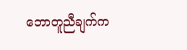ဘောတူညီချက်က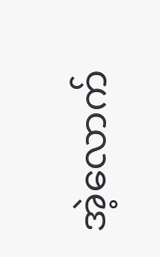အဲ့လောက်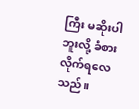ကြီး မဆိုးပါဘူးလို့ ခံစားလိုက်ရလေသည်။